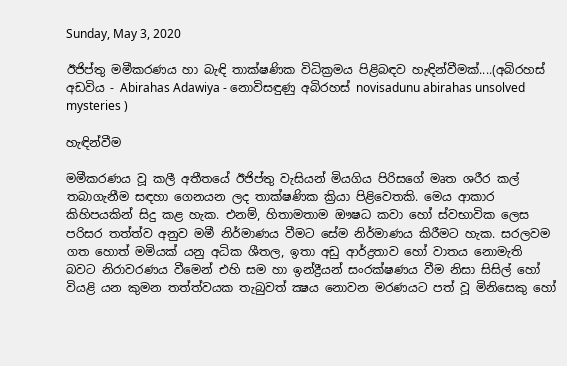Sunday, May 3, 2020

ඊජිප්තු මමීකරණය හා බැඳි තාක්‌ෂණික විධික්‍රමය පිළිබඳව හැඳින්වීමක්‌....(අබිරහස් අඩවිය - Abirahas Adawiya - නොවිසඳුණු අබිරහස් novisadunu abirahas unsolved mysteries )

හැඳින්වීම

මමීකරණය වූ කලී අතීතයේ ඊජිප්තු වැසියන් මියගිය පිරිසගේ මෘත ශරීර කල් තබාගැනීම සඳහා ගෙනයන ලද තාක්‌ෂණික ක්‍රියා පිළිවෙතකි. මෙය ආකාර කිහිපයකින් සිදු කළ හැක. එනම්, හිතාමතාම ඖෂධ කවා හෝ ස්‌වභාවික ලෙස පරිසර තත්ත්ව අනුව මමී නිර්මාණය වීමට සේම නිර්මාණය කිරීමට හැක. සරලවම ගත හොත් මමියක්‌ යනු අධික ශීතල, ඉතා අඩු ආර්ද්‍රතාව හෝ වාතය නොමැති බවට නිරාවරණය වීමෙන් එහි සම හා ඉන්ද්‍රීයන් සංරක්‌ෂණය වීම නිසා සිසිල් හෝ වියළි යන කුමන තත්ත්වයක තැබුවත් ක්‍ෂය නොවන මරණයට පත් වූ මිනිසෙකු හෝ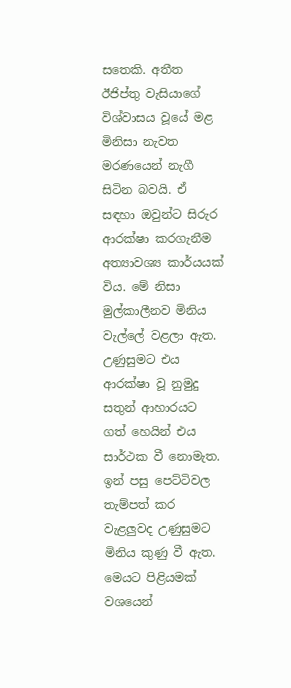සතෙකි. අතීත ඊජිප්තු වැසියාගේ විශ්වාසය වූයේ මළ මිනිසා නැවත මරණයෙන් නැගී සිටින බවයි. ඒ සඳහා ඔවුන්ට සිරුර ආරක්‌ෂා කරගැනීම අත්‍යාවශ්‍ය කාර්යයක්‌ විය. මේ නිසා මුල්කාලීනව මිනිය වැල්ලේ වළලා ඇත. උණුසුමට එය ආරක්‌ෂා වූ නුමුදු සතුන් ආහාරයට ගත් හෙයින් එය සාර්ථක වී නොමැත. ඉන් පසු පෙට්‌ටිවල තැම්පත් කර වැළලුවද උණුසුමට මිනිය කුණු වී ඇත. මෙයට පිළියමක්‌ වශයෙන්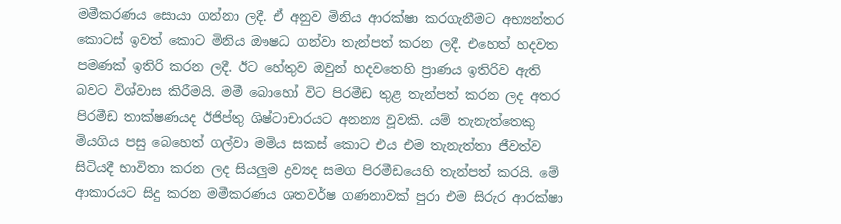මමීකරණය සොයා ගන්නා ලදී. ඒ අනුව මිනිය ආරක්‌ෂා කරගැනීමට අභ්‍යන්තර කොටස්‌ ඉවත් කොට මිනිය ඖෂධ ගන්වා තැන්පත් කරන ලදී. එහෙත් හදවත පමණක්‌ ඉතිරි කරන ලදී. ඊට හේතුව ඔවුන් හදවතෙහි ප්‍රාණය ඉතිරිව ඇති බවට විශ්වාස කිරීමයි. මමී බොහෝ විට පිරමීඩ තුළ තැන්පත් කරන ලද අතර පිරමීඩ තාක්‌ෂණයද ඊජිප්තු ශිෂ්ටාචාරයට අනන්‍ය වූවකි. යම් තැනැත්තෙකු මියගිය පසු බෙහෙත් ගල්වා මමිය සකස්‌ කොට එය එම තැනැත්තා ජීවත්ව සිටියදී භාවිතා කරන ලද සියලුම ද්‍රව්‍යද සමග පිරමීඩයෙහි තැන්පත් කරයි. මේ ආකාරයට සිදු කරන මමීකරණය ශතවර්ෂ ගණනාවක්‌ පුරා එම සිරුර ආරක්‌ෂා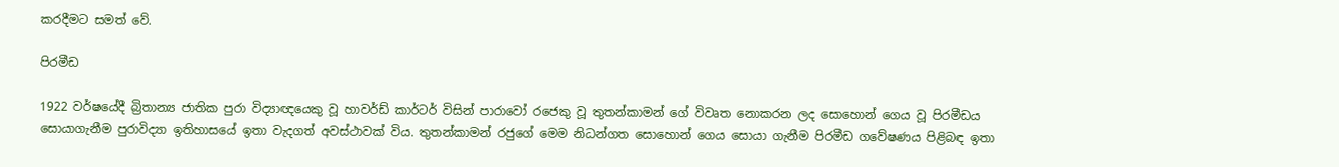කරදීමට සමත් වේ.

පිරමීඩ

1922 වර්ෂයේදී බ්‍රිතාන්‍ය ජාතික පුරා විද්‍යාඥයෙකු වූ හාවර්ඩ් කාර්ටර් විසින් පාරාවෝ රජෙකු වූ තුතන්කාමන් ගේ විවෘත නොකරන ලද සොහොන් ගෙය වූ පිරමීඩය සොයාගැනීම පුරාවිද්‍යා ඉතිහාසයේ ඉතා වැදගත් අවස්‌ථාවක්‌ විය. තුතන්කාමන් රජුගේ මෙම නිධන්ගත සොහොන් ගෙය සොයා ගැනීම පිරමීඩ ගවේෂණය පිළිබඳ ඉතා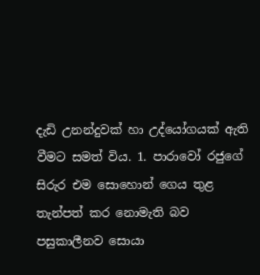දැඩි උනන්දුවක්‌ හා උද්යෝගයක්‌ ඇති වීමට සමත් විය. 1. පාරාවෝ රජුගේ සිරුර එම සොහොන් ගෙය තුළ තැන්පත් කර නොමැති බව පසුකාලීනව සොයා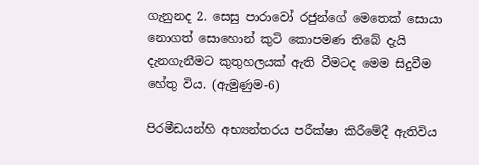ගැනුනද 2. සෙසු පාරාවෝ රජුන්ගේ මෙතෙක්‌ සොයා නොගත් සොහොන් කුටි කොපමණ තිබේ දැයි දැනගැනීමට කුතුහලයක්‌ ඇති වීමටද මෙම සිදුවීම හේතු විය. (ඇමුණුම-6)

පිරමීඩයන්හි අභ්‍යන්තරය පරීක්‌ෂා කිරීමේදී ඇතිවිය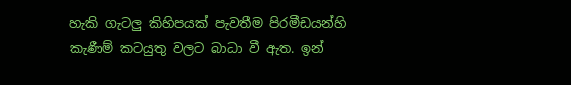හැකි ගැටලු කිහිපයක්‌ පැවතීම පිරමීඩයන්හි කැණීම් කටයුතු වලට බාධා වී ඇත. ඉන්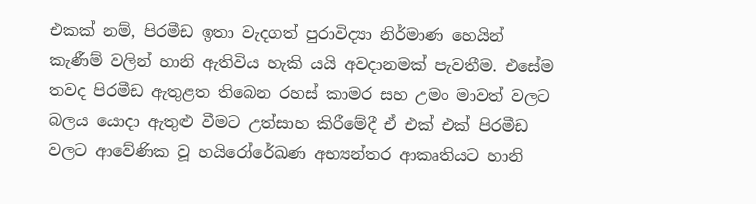එකක්‌ නම්, පිරමීඩ ඉතා වැදගත් පුරාවිද්‍යා නිර්මාණ හෙයින් කැණීම් වලින් හානි ඇතිවිය හැකි යයි අවදානමක්‌ පැවතීම. එසේම තවද පිරමීඩ ඇතුළත තිබෙන රහස්‌ කාමර සහ උමං මාවත් වලට බලය යොදා ඇතුළු වීමට උත්සාහ කිරීමේදී ඒ එක්‌ එක්‌ පිරමීඩ වලට ආවේණික වූ හයිරෝරේඛණ අභ්‍යන්තර ආකෘතියට හානි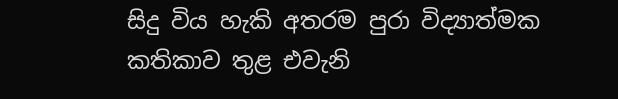සිදු විය හැකි අතරම පුරා විද්‍යාත්මක කතිකාව තුළ එවැනි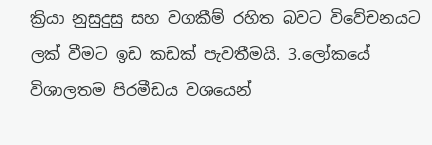ක්‍රියා නුසුදුසු සහ වගකීම් රහිත බවට විවේචනයට ලක්‌ වීමට ඉඩ කඩක්‌ පැවතීමයි. 3.ලෝකයේ විශාලතම පිරමීඩය වශයෙන්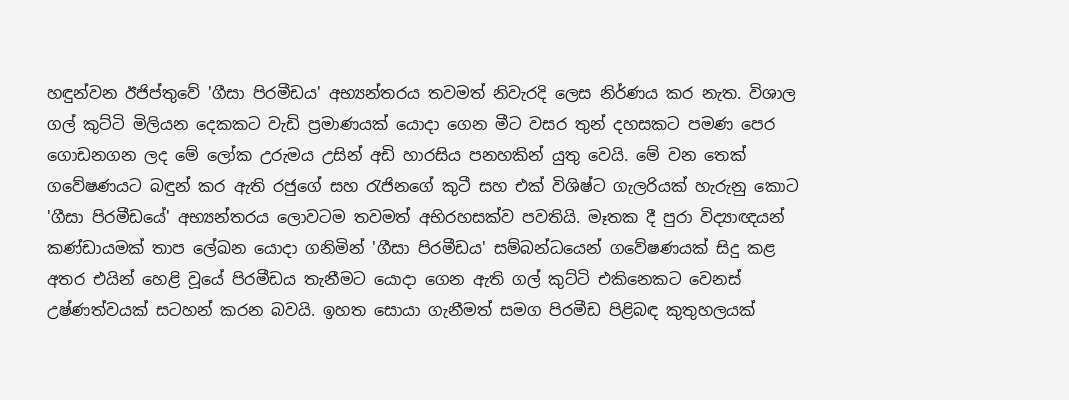හඳුන්වන ඊජිප්තුවේ 'ගීසා පිරමීඩය' අභ්‍යන්තරය තවමත් නිවැරදි ලෙස නිර්ණය කර නැත. විශාල ගල් කුට්‌ටි මිලියන දෙකකට වැඩි ප්‍රමාණයක්‌ යොදා ගෙන මීට වසර තුන් දහසකට පමණ පෙර ගොඩනගන ලද මේ ලෝක උරුමය උසින් අඩි හාරසිය පනහකින් යුතු වෙයි. මේ වන තෙක්‌ ගවේෂණයට බඳුන් කර ඇති රජුගේ සහ රැජිනගේ කුටී සහ එක්‌ විශිෂ්ට ගැලරියක්‌ හැරුනු කොට 'ගීසා පිරමීඩයේ' අභ්‍යන්තරය ලොවටම තවමත් අභිරහසක්‌ව පවතියි. මෑතක දී පුරා විද්‍යාඥයන් කණ්‌ඩායමක්‌ තාප ලේඛන යොදා ගනිමින් 'ගීසා පිරමීඩය' සම්බන්ධයෙන් ගවේෂණයක්‌ සිදු කළ අතර එයින් හෙළි වූයේ පිරමීඩය තැනීමට යොදා ගෙන ඇති ගල් කුට්‌ටි එකිනෙකට වෙනස්‌ උෂ්ණත්වයක්‌ සටහන් කරන බවයි. ඉහත සොයා ගැනීමත් සමග පිරමීඩ පිළිබඳ කුතුහලයක්‌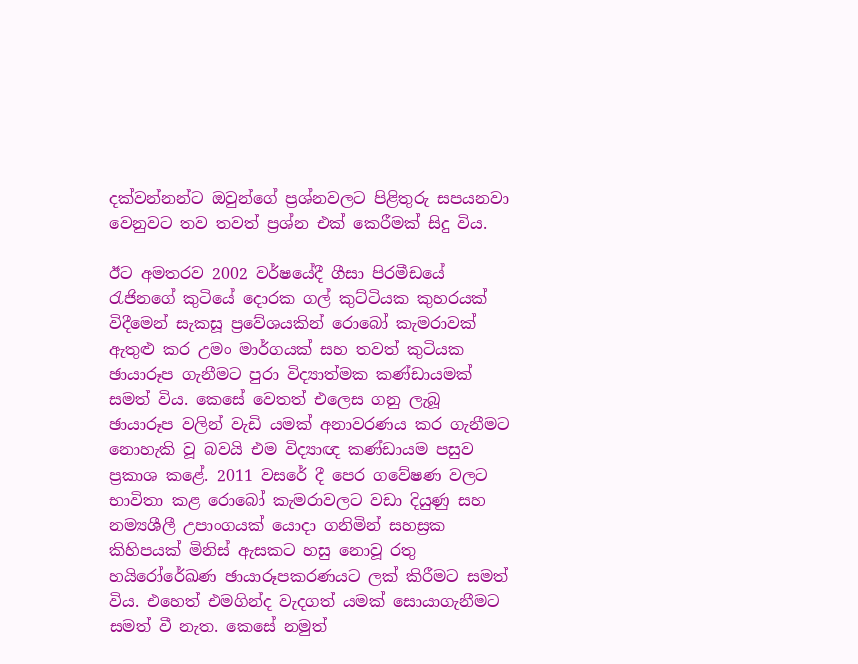දක්‌වන්නන්ට ඔවුන්ගේ ප්‍රශ්නවලට පිළිතුරු සපයනවා වෙනුවට තව තවත් ප්‍රශ්න එක්‌ කෙරීමක්‌ සිදු විය.

ඊට අමතරව 2002 වර්ෂයේදී ගීසා පිරමීඩයේ රැජිනගේ කුටියේ දොරක ගල් කුට්‌ටියක කුහරයක්‌ විදීමෙන් සැකසූ ප්‍රවේශයකින් රොබෝ කැමරාවක්‌ ඇතුළු කර උමං මාර්ගයක්‌ සහ තවත් කුටියක ඡායාරූප ගැනීමට පුරා විද්‍යාත්මක කණ්‌ඩායමක්‌ සමත් විය. කෙසේ වෙතත් එලෙස ගනු ලැබූ ඡායාරූප වලින් වැඩි යමක්‌ අනාවරණය කර ගැනීමට නොහැකි වූ බවයි එම විද්‍යාඥ කණ්‌ඩායම පසුව ප්‍රකාශ කළේ. 2011 වසරේ දී පෙර ගවේෂණ වලට භාවිතා කළ රොබෝ කැමරාවලට වඩා දියුණු සහ නම්‍යශීලී උපාංගයක්‌ යොදා ගනිමින් සහස්‍රක කිහිපයක්‌ මිනිස්‌ ඇසකට හසු නොවූ රතු හයිරෝරේඛණ ඡායාරූපකරණයට ලක්‌ කිරීමට සමත් විය. එහෙත් එමගින්ද වැදගත් යමක්‌ සොයාගැනීමට සමත් වී නැත. කෙසේ නමුත්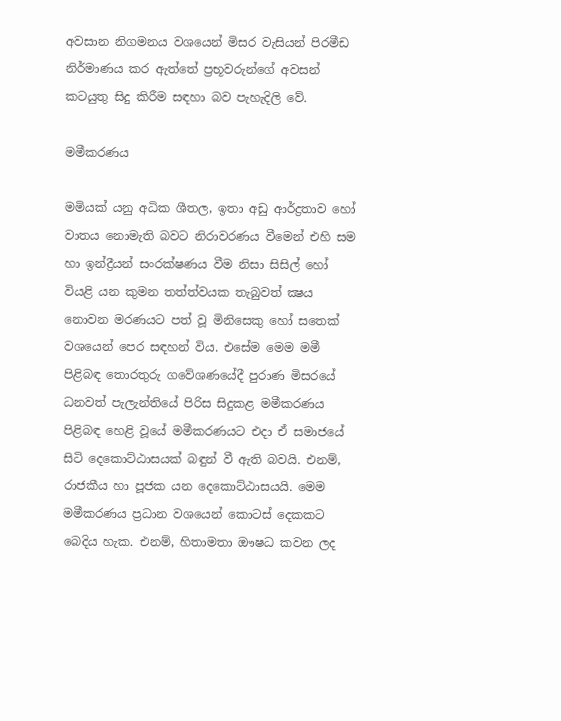අවසාන නිගමනය වශයෙන් මිසර වැසියන් පිරමීඩ නිර්මාණය කර ඇත්තේ ප්‍රභූවරුන්ගේ අවසන් කටයුතු සිදු කිරීම සඳහා බව පැහැදිලි වේ.

මමීකරණය

මමියක්‌ යනු අධික ශීතල, ඉතා අඩු ආර්ද්‍රතාව හෝ වාතය නොමැති බවට නිරාවරණය වීමෙන් එහි සම හා ඉන්ද්‍රීයන් සංරක්‌ෂණය වීම නිසා සිසිල් හෝ වියළි යන කුමන තත්ත්වයක තැබුවත් ක්‍ෂය නොවන මරණයට පත් වූ මිනිසෙකු හෝ සතෙක්‌ වශයෙන් පෙර සඳහන් විය. එසේම මෙම මමී පිළිබඳ තොරතුරු ගවේශණයේදී පුරාණ මිසරයේ ධනවත් පැලැන්තියේ පිරිස සිදුකළ මමීකරණය පිළිබඳ හෙළි වූයේ මමීකරණයට එදා ඒ සමාජයේ සිටි දෙකොට්‌ඨාසයක්‌ බඳුන් වී ඇති බවයි. එනම්, රාජකීය හා පූජක යන දෙකොට්‌ඨාසයයි. මෙම මමීකරණය ප්‍රධාන වශයෙන් කොටස්‌ දෙකකට බෙදිය හැක. එනම්, හිතාමතා ඖෂධ කවන ලද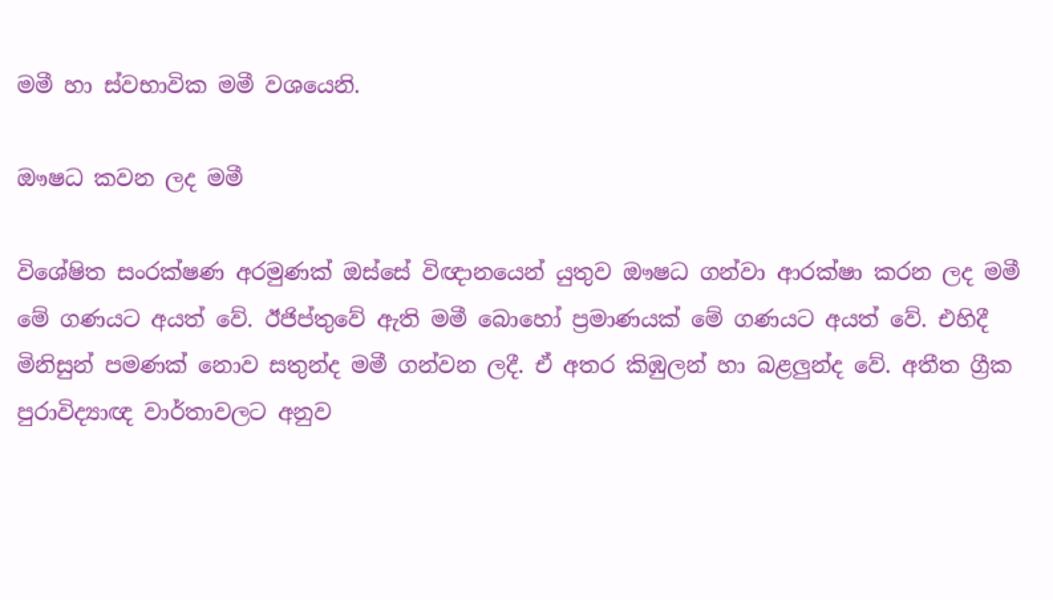මමී හා ස්‌වභාවික මමී වශයෙනි.

ඖෂධ කවන ලද මමී

විශේෂිත සංරක්‌ෂණ අරමුණක්‌ ඔස්‌සේ විඥානයෙන් යුතුව ඖෂධ ගන්වා ආරක්‌ෂා කරන ලද මමී මේ ගණයට අයත් වේ. ඊජිප්තුවේ ඇති මමී බොහෝ ප්‍රමාණයක්‌ මේ ගණයට අයත් වේ. එහිදී මිනිසුන් පමණක්‌ නොව සතුන්ද මමී ගන්වන ලදී. ඒ අතර කිඹුලන් හා බළලුන්ද වේ. අතීත ග්‍රීක පුරාවිද්‍යාඥ වාර්තාවලට අනුව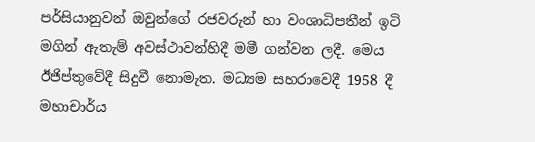පර්සියානුවන් ඔවුන්ගේ රජවරුන් හා වංශාධිපතීන් ඉටි මගින් ඇතැම් අවස්‌ථාවන්හිදී මමී ගන්වන ලදී. මෙය ඊජිප්තුවේදී සිදුවී නොමැත. මධ්‍යම සහරාවෙදී 1958 දී මහාචාර්ය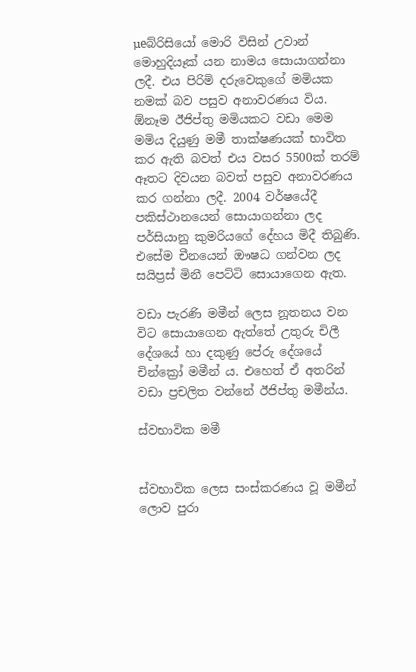µeබ්රිසියෝ මොරි විසින් උවාන් මොහුදියෑක්‌ යන නාමය සොයාගන්නා ලදී. එය පිරිමි දරුවෙකුගේ මමියක නමක්‌ බව පසුව අනාවරණය විය. ඕනෑම ඊජිප්තු මමියකට වඩා මෙම මමිය දියුණු මමී තාක්‌ෂණයක්‌ භාවිත කර ඇති බවත් එය වසර 5500ක්‌ තරම් ඈතට දිවයන බවත් පසුව අනාවරණය කර ගන්නා ලදී. 2004 වර්ෂයේදී පකිස්‌ථානයෙන් සොයාගන්නා ලද පර්සියානු කුමරියගේ දේහය මිදී තිබුණි. එසේම චීනයෙන් ඖෂධ ගන්වන ලද සයිප්‍රස්‌ මිනී පෙට්‌ටි සොයාගෙන ඇත.

වඩා පැරණි මමීන් ලෙස නූතනය වන විට සොයාගෙන ඇත්තේ උතුරු චිලී දේශයේ හා දකුණු පේරු දේශයේ චින්ක්‍රෝ මමීන් ය. එහෙත් ඒ අතරින් වඩා ප්‍රචලිත වන්නේ ඊජිප්තු මමීන්ය.

ස්‌වභාවික මමී


ස්‌වභාවික ලෙස සංස්‌කරණය වූ මමීන් ලොව පුරා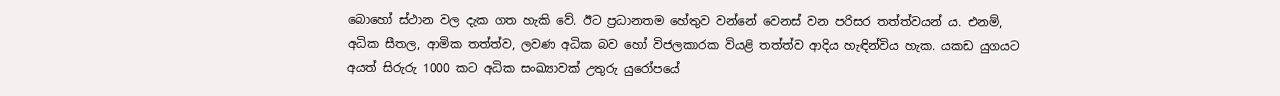බොහෝ ස්‌ථාන වල දැක ගත හැකි වේ. ඊට ප්‍රධානතම හේතුව වන්නේ වෙනස්‌ වන පරිසර තත්ත්වයන් ය. එනම්, අධික සීතල, ආමික තත්ත්ව, ලවණ අධික බව හෝ විජලකාරක වියළි තත්ත්ව ආදිය හැඳින්විය හැක. යකඩ යුගයට අයත් සිරුරු 1000 කට අධික සංඛ්‍යාවක්‌ උතුරු යුරෝපයේ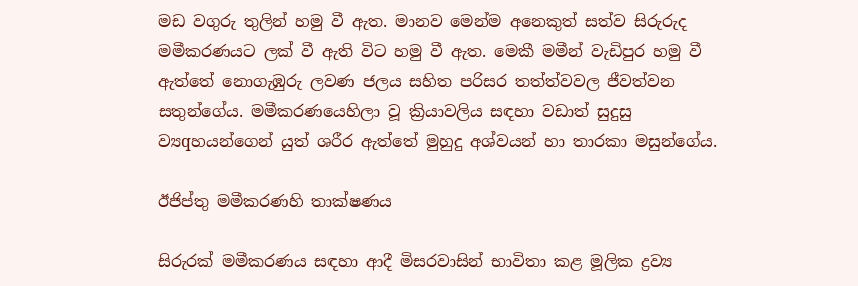මඩ වගුරු තුලින් හමු වී ඇත. මානව මෙන්ම අනෙකුත් සත්ව සිරුරුද මමීකරණයට ලක්‌ වී ඇති විට හමු වී ඇත. මෙකී මමීන් වැඩිපුර හමු වී ඇත්තේ නොගැඹුරු ලවණ ජලය සහිත පරිසර තත්ත්වවල ජීවත්වන සතුන්ගේය. මමීකරණයෙහිලා වූ ක්‍රියාවලිය සඳහා වඩාත් සුදුසු ව්‍යqහයන්ගෙන් යුත් ශරීර ඇත්තේ මුහුදු අශ්වයන් හා තාරකා මසුන්ගේය.

ඊජිප්තු මමීකරණහි තාක්‌ෂණය

සිරුරක්‌ මමීකරණය සඳහා ආදී මිසරවාසින් භාවිතා කළ මූලික ද්‍රව්‍ය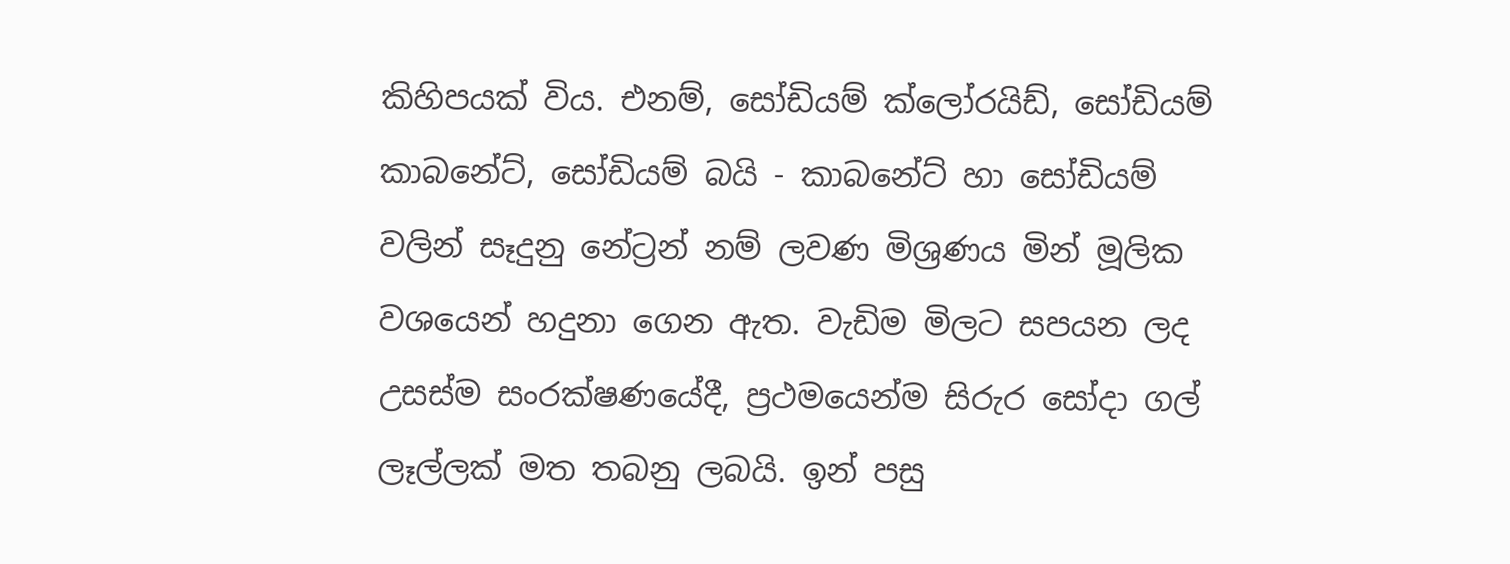කිහිපයක්‌ විය. එනම්, සෝඩියම් ක්‌ලෝරයිඩ්, සෝඩියම් කාබනේට්‌, සෝඩියම් බයි - කාබනේට්‌ හා සෝඩියම් වලින් සෑදුනු නේට්‍රන් නම් ලවණ මිශ්‍රණය මින් මූලික වශයෙන් හදුනා ගෙන ඇත. වැඩිම මිලට සපයන ලද උසස්‌ම සංරක්‌ෂණයේදී, ප්‍රථමයෙන්ම සිරුර සෝදා ගල් ලෑල්ලක්‌ මත තබනු ලබයි. ඉන් පසු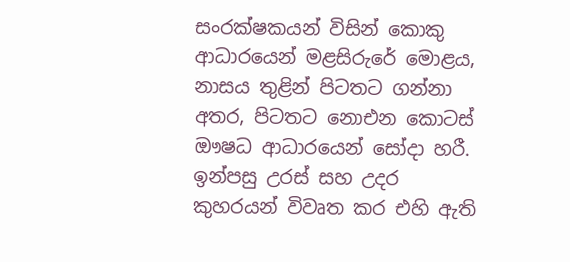සංරක්‌ෂකයන් විසින් කොකු ආධාරයෙන් මළසිරුරේ මොළය, නාසය තුළින් පිටතට ගන්නා අතර, පිටතට නොඑන කොටස්‌ ඖෂධ ආධාරයෙන් සෝදා හරී. ඉන්පසු උරස්‌ සහ උදර කුහරයන් විවෘත කර එහි ඇති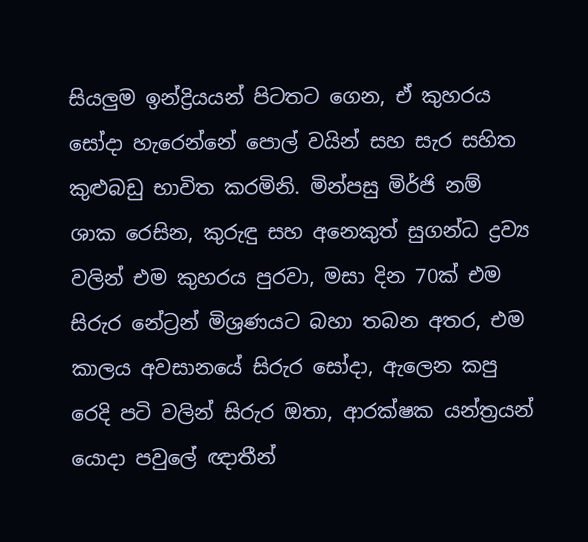සියලුම ඉන්ද්‍රියයන් පිටතට ගෙන, ඒ කුහරය සෝදා හැරෙන්නේ පොල් වයින් සහ සැර සහිත කුළුබඩු භාවිත කරමිනි. මින්පසු මිර්ජි නම් ශාක රෙසින, කුරුඳු සහ අනෙකුත් සුගන්ධ ද්‍රව්‍ය වලින් එම කුහරය පුරවා, මසා දින 70ක්‌ එම සිරුර නේට්‍රන් මිශ්‍රණයට බහා තබන අතර, එම කාලය අවසානයේ සිරුර සෝදා, ඇලෙන කපු රෙදි පටි වලින් සිරුර ඔතා, ආරක්‌ෂක යන්ත්‍රයන් යොදා පවුලේ ඥාතීන්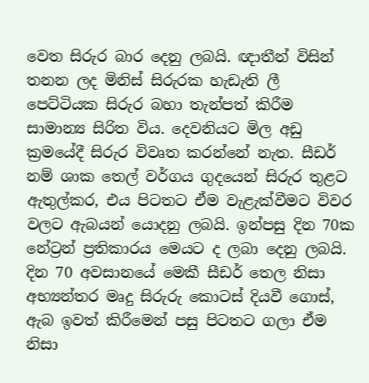වෙත සිරුර බාර දෙනු ලබයි. ඥාතීන් විසින් තනන ලද මිනිස්‌ සිරුරක හැඩැති ලී පෙට්‌ටියක සිරුර බහා තැන්පත් කිරීම සාමාන්‍ය සිරිත විය. දෙවනියට මිල අඩු ක්‍රමයේදී සිරුර විවෘත කරන්නේ නැත. සීඩර් නම් ශාක තෙල් වර්ගය ගුදයෙන් සිරුර තුළට ඇතුල්කර, එය පිටතට ඒම වැළැක්‌වීමට විවර වලට ඇබයන් යොදනු ලබයි. ඉන්පසු දින 70ක නේට්‍රන් ප්‍රතිකාරය මෙයට ද ලබා දෙනු ලබයි. දින 70 අවසානයේ මෙකී සීඩර් තෙල නිසා අභ්‍යන්තර මෘදු සිරුරු කොටස්‌ දියවී ගොස්‌, ඇබ ඉවත් කිරීමෙන් පසු පිටතට ගලා ඒම නිසා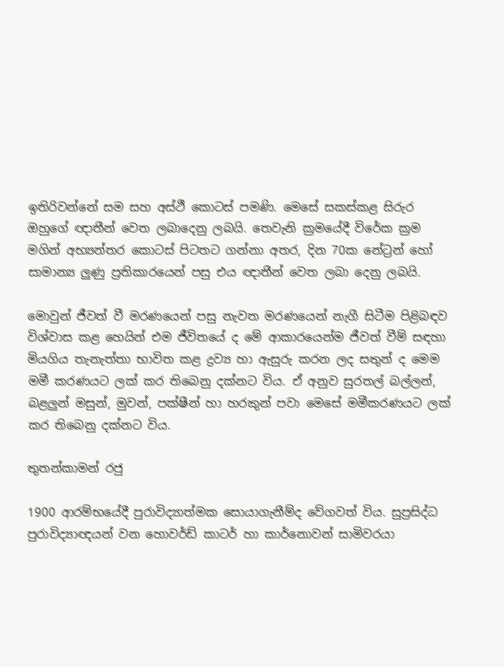ඉතිරිවන්නේ සම සහ අස්‌ථී කොටස්‌ පමණි. මෙසේ සකස්‌කළ සිරුර ඔහුගේ ඥාතීන් වෙත ලබාදෙනු ලබයි. තෙවැනි ක්‍රමයේදී විරේක ක්‍රම මගින් අභ්‍යන්තර කොටස්‌ පිටතට ගන්නා අතර, දින 70ක නේට්‍රන් හෝ සාමාන්‍ය ලුණු ප්‍රතිකාරයෙන් පසු එය ඥාතීන් වෙත ලබා දෙනු ලබයි.

මොවුන් ජීවත් වී මරණයෙන් පසු නැවත මරණයෙන් නැගී සිටීම පිළිබඳව විශ්වාස කළ හෙයින් එම ජීවිතයේ ද මේ ආකාරයෙන්ම ජීවත් වීම් සඳහා මියගිය තැනැත්තා භාවිත කළ ද්‍රව්‍ය හා ඇසුරු කරන ලද සතුන් ද මෙම මමී කරණයට ලක්‌ කර තිබෙනු දක්‌නට විය. ඒ අනුව සුරතල් බල්ලන්, බළලුන් මසුන්, මුවන්, පක්‌ෂීන් හා හරකුන් පවා මෙසේ මමීකරණයට ලක්‌ කර තිබෙනු දක්‌නට විය.

තුතන්කාමන් රජු

1900 ආරම්භයේදී පුරාවිද්‍යාත්මක සොයාගැනීම්ද වේගවත් විය. සුප්‍රසිද්ධ පුරාවිද්‍යාඥයන් වන හොවර්ඩ් කාටර් හා කාර්නොවන් සාමිවරයා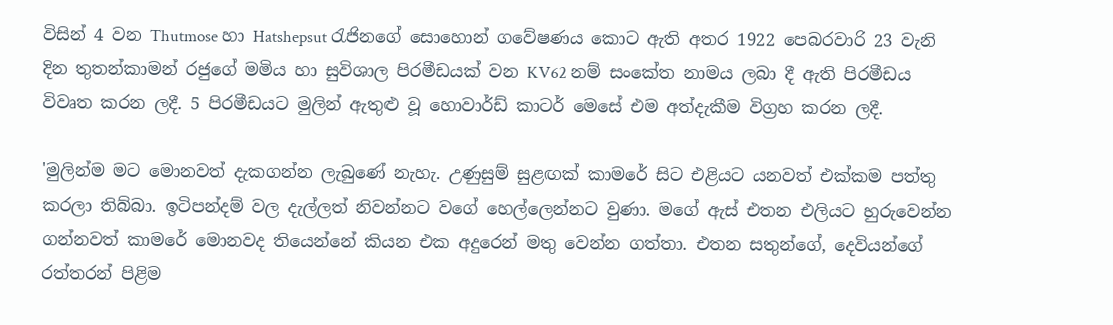විසින් 4 වන Thutmose හා Hatshepsut රැජිනගේ සොහොන් ගවේෂණය කොට ඇති අතර 1922 පෙබරවාරි 23 වැනි දින තුතන්කාමන් රජුගේ මමිය හා සුවිශාල පිරමීඩයක්‌ වන KV62 නම් සංකේත නාමය ලබා දී ඇති පිරමීඩය විවෘත කරන ලදී. 5 පිරමීඩයට මුලින් ඇතුළු වූ හොවාර්ඩ් කාටර් මෙසේ එම අත්දැකීම විග්‍රහ කරන ලදී.

'මුලින්ම මට මොනවත් දැකගන්න ලැබුණේ නැහැ. උණුසුම් සුළඟක්‌ කාමරේ සිට එළියට යනවත් එක්‌කම පත්තු කරලා තිබ්බා. ඉටිපන්දම් වල දැල්ලත් නිවන්නට වගේ හෙල්ලෙන්නට වුණා. මගේ ඇස්‌ එතන එලියට හුරුවෙන්න ගන්නවත් කාමරේ මොනවද තියෙන්නේ කියන එක අදුරෙන් මතු වෙන්න ගත්තා. එතන සතුන්ගේ, දෙවියන්ගේ රත්තරන් පිළිම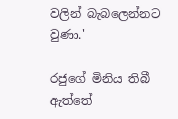වලින් බැබලෙන්නට වුණා.'

රජුගේ මිනිය තිබී ඇත්තේ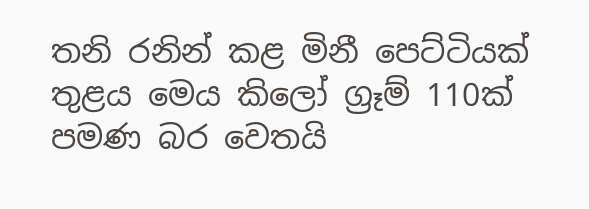තනි රනින් කළ මිනී පෙට්‌ටියක්‌ තුළය මෙය කිලෝ ග්‍රෑම් 110ක්‌ පමණ බර වෙතයි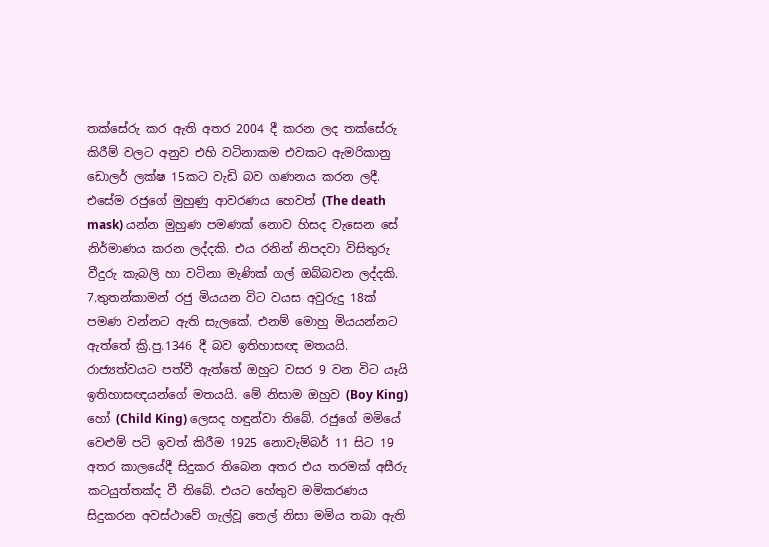තක්‌සේරු කර ඇති අතර 2004 දී කරන ලද තක්‌සේරු කිරීම් වලට අනුව එහි වටිනාකම එවකට ඇමරිකානු ඩොලර් ලක්‌ෂ 15කට වැඩි බව ගණනය කරන ලදී. එසේම රජුගේ මුහුණු ආවරණය හෙවත් (The death mask) යන්න මුහුණ පමණක්‌ නොව හිසද වැසෙන සේ නිර්මාණය කරන ලද්දකි. එය රනින් නිපදවා විසිතුරු වීදුරු කැබලි හා වටිනා මැණික්‌ ගල් ඔබ්බවන ලද්දකි. 7.තුතන්කාමන් රජු මියයන විට වයස අවුරුදු 18ක්‌ පමණ වන්නට ඇති සැලකේ. එනම් මොහු මියයන්නට ඇත්තේ ක්‍රි.පු.1346 දී බව ඉතිහාසඥ මතයයි. රාජ්‍යත්වයට පත්වී ඇත්තේ ඔහුට වසර 9 වන විට යෑයි ඉතිහාසඥයන්ගේ මතයයි. මේ නිසාම ඔහුව (Boy King) හෝ (Child King) ලෙසද හඳුන්වා තිබේ. රජුගේ මමියේ වෙළුම් පටි ඉවත් කිරීම 1925 නොවැම්බර් 11 සිට 19 අතර කාලයේදී සිදුකර තිබෙන අතර එය තරමක්‌ අසීරු කටයුත්තක්‌ද වී තිබේ. එයට හේතුව මමිකරණය සිදුකරන අවස්‌ථාවේ ගැල්වූ තෙල් නිසා මමිය තබා ඇති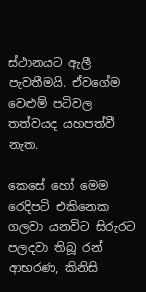ස්‌ථානයට ඇලී පැවතීමයි. ඒවගේම වෙළුම් පටිවල තත්වයද යහපත්වී නැත.

කෙසේ හෝ මෙම රෙදිපටි එකිනෙක ගලවා යනවිට සිරුරට පලදවා තිබූ රන් ආභරණ, කිනිසි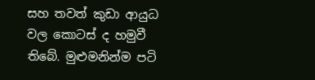සහ තවත් කුඩා ආයුධ වල කොටස්‌ ද හමුවී තිබේ. මුළුමනින්ම පටි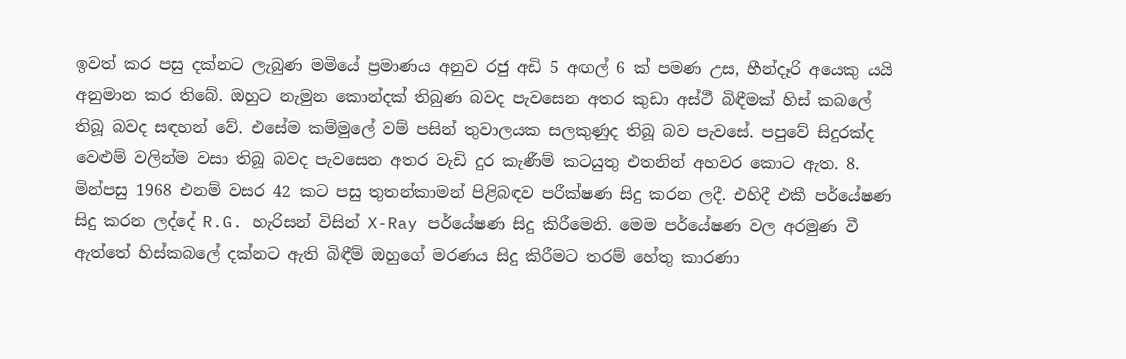ඉවත් කර පසු දක්‌නට ලැබුණ මමියේ ප්‍රමාණය අනුව රජු අඩි 5 අඟල් 6 ක්‌ පමණ උස, හීන්දෑරි අයෙකු යයි අනුමාන කර තිබේ. ඔහුට නැමුන කොන්දක්‌ තිබුණ බවද පැවසෙන අතර කුඩා අස්‌ථී බිඳීමක්‌ හිස්‌ කබලේ තිබූ බවද සඳහන් වේ. එසේම කම්මුලේ වම් පසින් තුවාලයක සලකුණුද තිබූ බව පැවසේ. පපුවේ සිදුරක්‌ද වෙළුම් වලින්ම වසා තිබූ බවද පැවසෙන අතර වැඩි දුර කැණීම් කටයුතු එතනින් අහවර කොට ඇත. 8. මින්පසු 1968 එනම් වසර 42 කට පසු තුතන්කාමන් පිළිබඳව පරීක්‌ෂණ සිදු කරන ලදී. එහිදී එකී පර්යේෂණ සිදු කරන ලද්දේ R.G. හැරිසන් විසින් X-Ray පර්යේෂණ සිදු කිරීමෙනි. මෙම පර්යේෂණ වල අරමුණ වී ඇත්තේ හිස්‌කබලේ දක්‌නට ඇති බිඳීම් ඔහුගේ මරණය සිදු කිරීමට තරම් හේතු කාරණා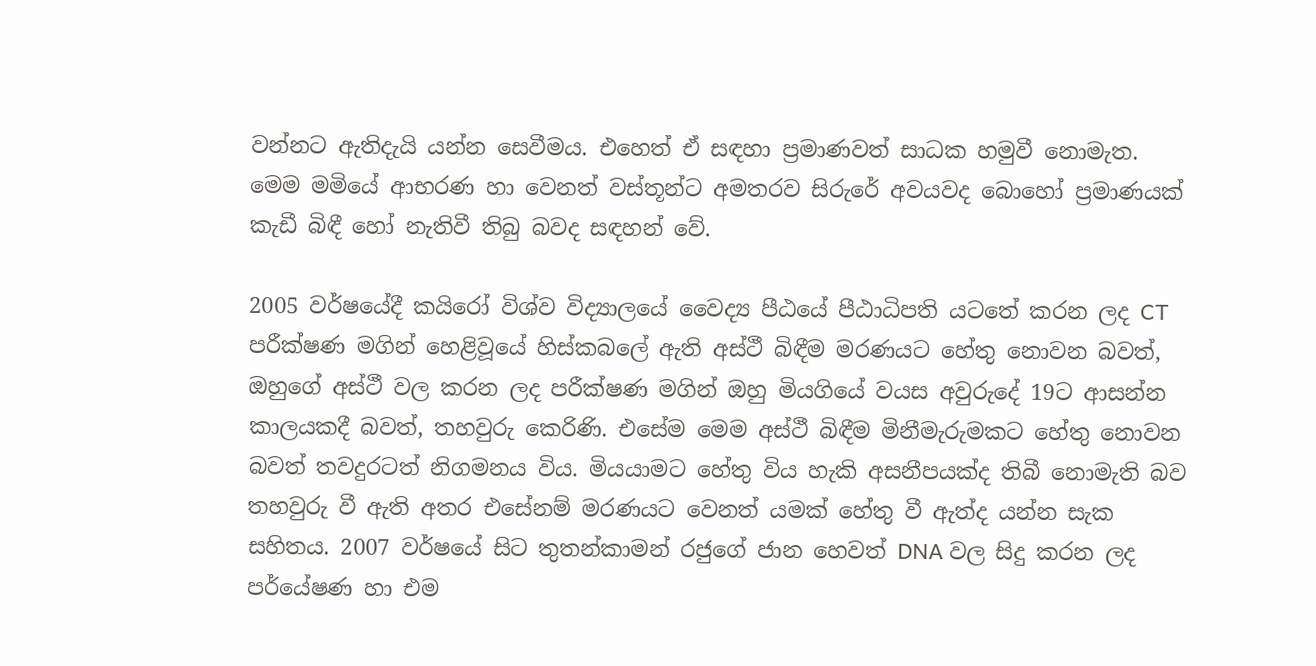වන්නට ඇතිදැයි යන්න සෙවීමය. එහෙත් ඒ සඳහා ප්‍රමාණවත් සාධක හමුවී නොමැත. මෙම මමියේ ආභරණ හා වෙනත් වස්‌තූන්ට අමතරව සිරුරේ අවයවද බොහෝ ප්‍රමාණයක්‌ කැඩී බිඳී හෝ නැතිවී තිබු බවද සඳහන් වේ.

2005 වර්ෂයේදී කයිරෝ විශ්ව විද්‍යාලයේ වෛද්‍ය පීඨයේ පීඨාධිපති යටතේ කරන ලද CT පරීක්‌ෂණ මගින් හෙළිවූයේ හිස්‌කබලේ ඇති අස්‌ථී බිඳීම මරණයට හේතු නොවන බවත්, ඔහුගේ අස්‌ථී වල කරන ලද පරීක්‌ෂණ මගින් ඔහු මියගියේ වයස අවුරුදේ 19ට ආසන්න කාලයකදී බවත්, තහවුරු කෙරිණි. එසේම මෙම අස්‌ථී බිඳීම මිනීමැරුමකට හේතු නොවන බවත් තවදුරටත් නිගමනය විය. මියයාමට හේතු විය හැකි අසනීපයක්‌ද තිබී නොමැති බව තහවුරු වී ඇති අතර එසේනම් මරණයට වෙනත් යමක්‌ හේතු වී ඇත්ද යන්න සැක සහිතය. 2007 වර්ෂයේ සිට තුතන්කාමන් රජුගේ ජාන හෙවත් DNA වල සිදු කරන ලද පර්යේෂණ හා එම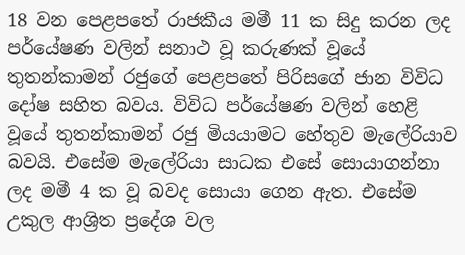18 වන පෙළපතේ රාජකීය මමී 11 ක සිදු කරන ලද පර්යේෂණ වලින් සනාථ වූ කරුණක්‌ වූයේ තුතන්කාමන් රජුගේ පෙළපතේ පිරිසගේ ජාන විවිධ දෝෂ සහිත බවය. විවිධ පර්යේෂණ වලින් හෙළි වූයේ තුතන්කාමන් රජු මියයාමට හේතුව මැලේරියාව බවයි. එසේම මැලේරියා සාධක එසේ සොයාගන්නා ලද මමී 4 ක වූ බවද සොයා ගෙන ඇත. එසේම උකුල ආශ්‍රිත ප්‍රදේශ වල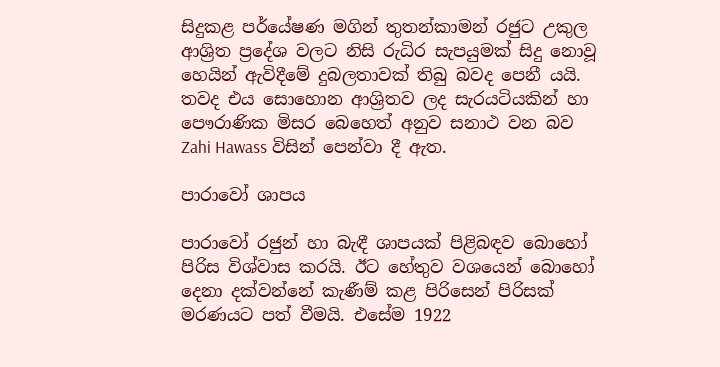සිදුකළ පර්යේෂණ මගින් තුතන්කාමන් රජුට උකුල ආශ්‍රිත ප්‍රදේශ වලට නිසි රුධිර සැපයුමක්‌ සිදු නොවූ හෙයින් ඇවිදීමේ දුබලතාවක්‌ තිබු බවද පෙනී යයි. තවද එය සොහොන ආශ්‍රිතව ලද සැරයටියකින් හා පෞරාණික මිසර බෙහෙත් අනුව සනාථ වන බව Zahi Hawass විසින් පෙන්වා දී ඇත.

පාරාවෝ ශාපය

පාරාවෝ රජුන් හා බැඳී ශාපයක්‌ පිළිබඳව බොහෝ පිරිස විශ්වාස කරයි. ඊට හේතුව වශයෙන් බොහෝ දෙනා දක්‌වන්නේ කැණීම් කළ පිරිසෙන් පිරිසක්‌ මරණයට පත් වීමයි. එසේම 1922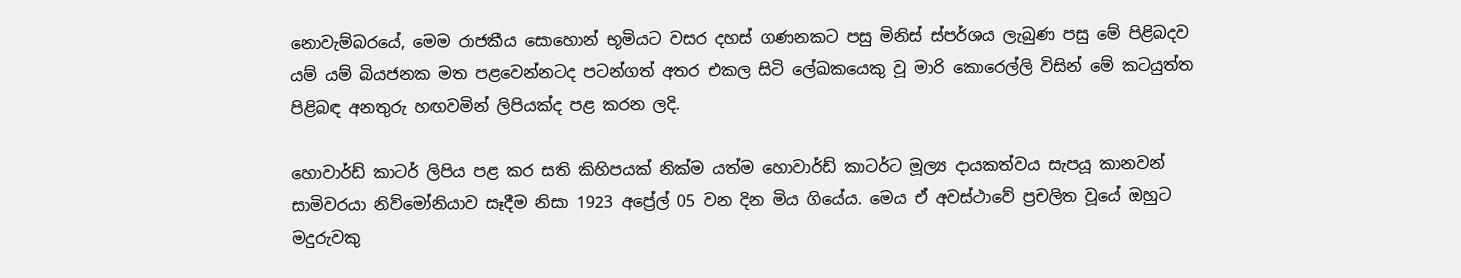නොවැම්බරයේ, මෙම රාජකීය සොහොන් භූමියට වසර දහස්‌ ගණනකට පසු මිනිස්‌ ස්‌පර්ශය ලැබුණ පසු මේ පිළිබදව යම් යම් බියජනක මත පළවෙන්නටද පටන්ගත් අතර එකල සිටි ලේඛකයෙකු වූ මාරි කොරෙල්ලි විසින් මේ කටයුත්ත පිළිබඳ අනතුරු හඟවමින් ලිපියක්‌ද පළ කරන ලදි.

හොවාර්ඩ් කාටර් ලිපිය පළ කර සති කිහිපයක්‌ නික්‌ම යත්ම හොවාර්ඩ් කාටර්ට මූල්‍ය දායකත්වය සැපයූ කානවන් සාමිවරයා නිව්මෝනියාව සෑදීම නිසා 1923 අප්‍රේල් 05 වන දින මිය ගියේය. මෙය ඒ අවස්‌ථාවේ ප්‍රචලිත වූයේ ඔහුට මදුරුවකු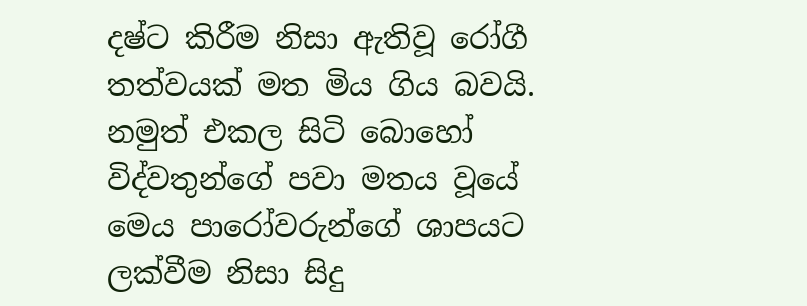දෂ්ට කිරීම නිසා ඇතිවූ රෝගී තත්වයක්‌ මත මිය ගිය බවයි. නමුත් එකල සිටි බොහෝ විද්වතුන්ගේ පවා මතය වූයේ මෙය පාරෝවරුන්ගේ ශාපයට ලක්‌වීම නිසා සිදු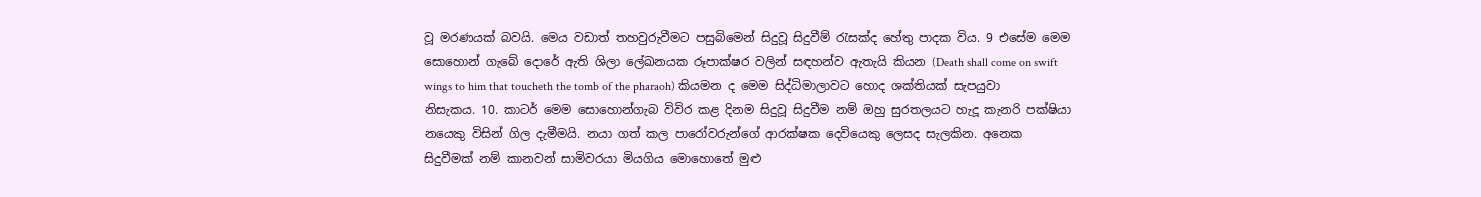වූ මරණයක්‌ බවයි. මෙය වඩාත් තහවුරුවීමට පසුබිමෙන් සිදුවූ සිදුවීම් රැසක්‌ද හේතු පාදක විය. 9 එසේම මෙම සොහොන් ගැබේ දොරේ ඇති ශිලා ලේඛනයක රූපාක්‌ෂර වලින් සඳහන්ව ඇතැයි කියන (Death shall come on swift wings to him that toucheth the tomb of the pharaoh) කියමන ද මෙම සිද්ධිමාලාවට හොද ශක්‌තියක්‌ සැපයුවා නිසැකය. 10. කාටර් මෙම සොහොන්ගැබ විවිර කළ දිනම සිදුවූ සිදුවීම නම් ඔහු සුරතලයට හැදූ කැනරි පක්‌ෂියා නයෙකු විසින් ගිල දැමීමයි. නයා ගත් කල පාරෝවරුන්ගේ ආරක්‌ෂක දෙවියෙකු ලෙසද සැලකින. අනෙක සිදුවීමක්‌ නම් කානවන් සාමිවරයා මියගිය මොහොතේ මුළු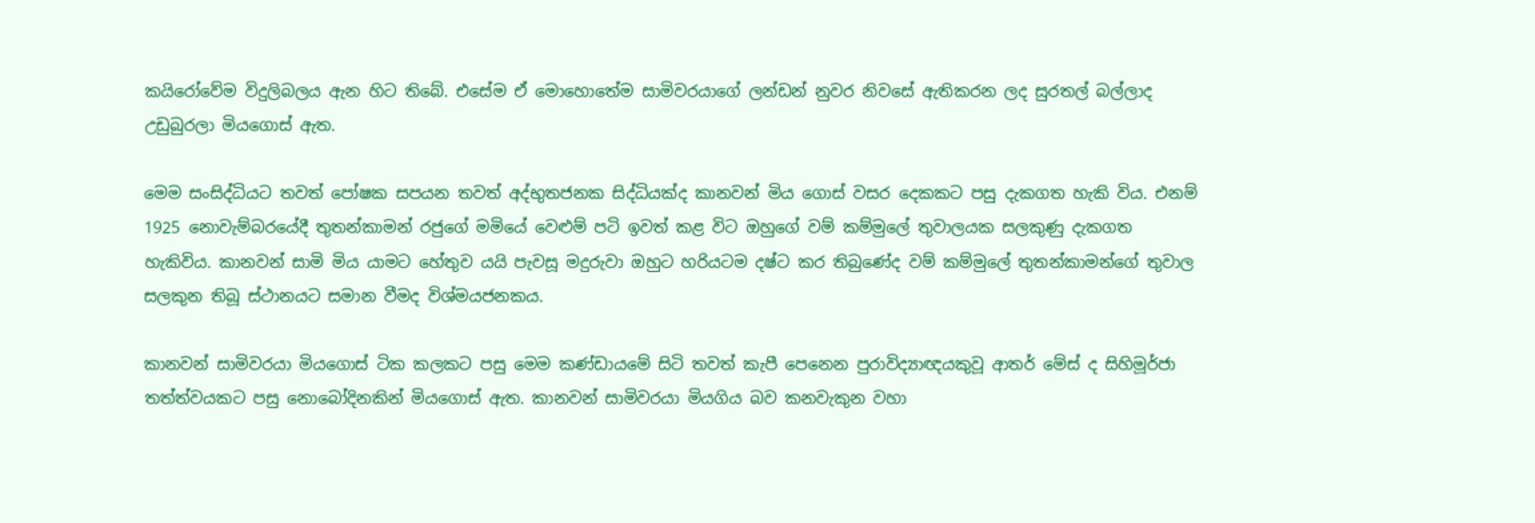කයිරෝවේම විදුලිබලය ඇන හිට තිබේ. එසේම ඒ මොහොතේම සාමිවරයාගේ ලන්ඩන් නුවර නිවසේ ඇතිකරන ලද සුරතල් බල්ලාද උඩුබුරලා මියගොස්‌ ඇත.

මෙම සංසිද්ධියට තවත් පෝෂක සපයන තවත් අද්භුතජනක සිද්ධියක්‌ද කානවන් මිය ගොස්‌ වසර දෙකකට පසු දැකගත හැකි විය. එනම් 1925 නොවැම්බරයේදී තුතන්කාමන් රජුගේ මමියේ වෙළුම් පටි ඉවත් කළ විට ඔහුගේ වම් කම්මුලේ තුවාලයක සලකුණු දැකගත හැකිවිය. කානවන් සාමි මිය යාමට හේතුව යයි පැවසූ මදුරුවා ඔහුට හරියටම දෂ්ට කර තිබුණේද වම් කම්මුලේ තුතන්කාමන්ගේ තුවාල සලකුන තිබූ ස්‌ථානයට සමාන වීමද විශ්මයජනකය.

කානවන් සාමිවරයා මියගොස්‌ ටික කලකට පසු මෙම කණ්‌ඩායමේ සිටි තවත් කැපී පෙනෙන පුරාවිද්‍යාඥයකුවූ ආතර් මේස්‌ ද සිහිමූර්ජා තත්ත්වයකට පසු නොබෝදිනකින් මියගොස්‌ ඇත. කානවන් සාමිවරයා මියගිය බව කනවැකුන වහා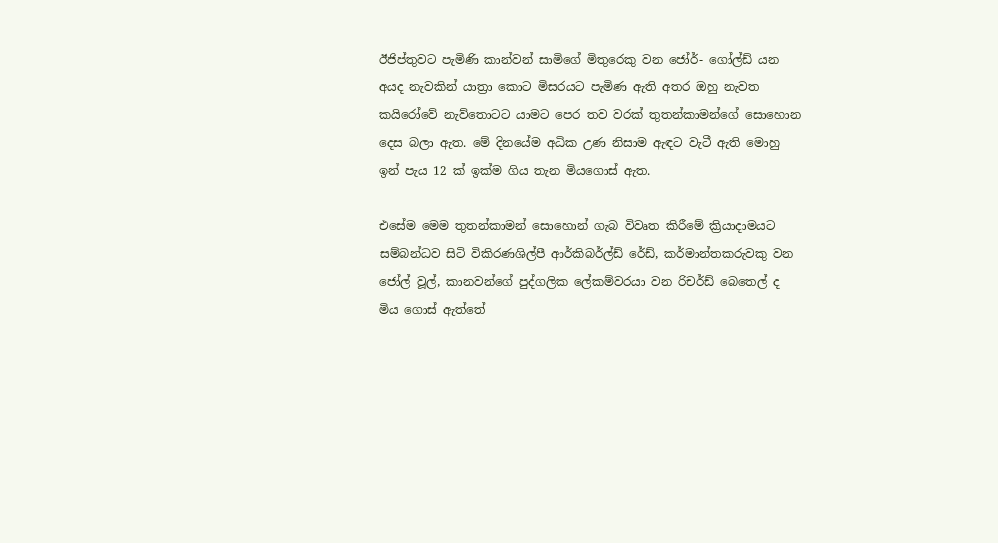ඊජිප්තුවට පැමිණි කාන්වන් සාමිගේ මිතුරෙකු වන ජෝර්- ගෝල්ඩ් යන අයද නැවකින් යාත්‍රා කොට මිසරයට පැමිණ ඇති අතර ඔහු නැවත කයිරෝවේ නැව්තොටට යාමට පෙර තව වරක්‌ තුතන්කාමන්ගේ සොහොන දෙස බලා ඇත. මේ දිනයේම අධික උණ නිසාම ඇඳට වැටී ඇති මොහු ඉන් පැය 12 ක්‌ ඉක්‌ම ගිය තැන මියගොස්‌ ඇත.

එසේම මෙම තුතන්කාමන් සොහොන් ගැබ විවෘත කිරීමේ ක්‍රියාදාමයට සම්බන්ධව සිටි විකිරණශිල්පී ආර්කිබර්ල්ඩ් රේඩ්, කර්මාන්තකරුවකු වන ජෝල් වූල්, කානවන්ගේ පුද්ගලික ලේකම්වරයා වන රිචර්ඩ් බෙතෙල් ද මිය ගොස්‌ ඇත්තේ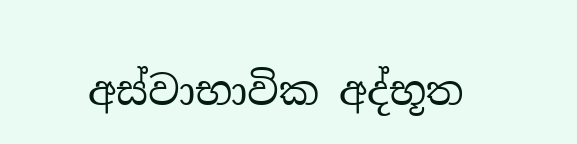අස්‌වාභාවික අද්භූත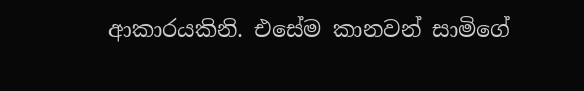ආකාරයකිනි. එසේම කානවන් සාමිගේ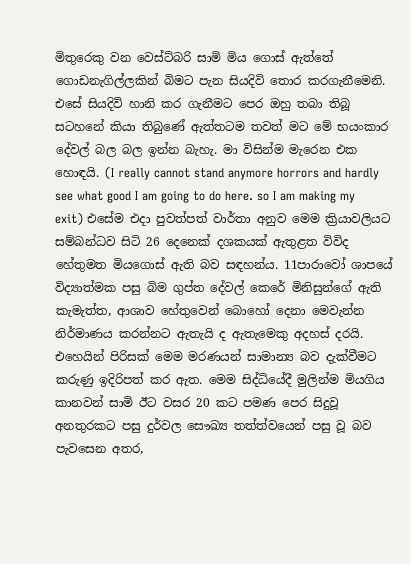මිතුරෙකු වන වෙස්‌ට්‌බරි සාමි මිය ගොස්‌ ඇත්තේ ගොඩනැගිල්ලකින් බිමට පැන සියදිවි තොර කරගැනීමෙනි. එසේ සියදිවි හානි කර ගැනීමට පෙර ඔහු තබා තිබූ සටහනේ කියා තිබුණේ ඇත්තටම තවත් මට මේ භයංකාර දේවල් බල බල ඉන්න බැහැ. මා විසින්ම මැරෙන එක හොඳයි. (I really cannot stand anymore horrors and hardly see what good I am going to do here. so I am making my exit) එසේම එදා පුවත්පත් වාර්තා අනුව මෙම ක්‍රියාවලියට සම්බන්ධව සිටි 26 දෙනෙක්‌ දශකයක්‌ ඇතුළත විවිද හේතුමත මියගොස්‌ ඇති බව සඳහන්ය. 11පාරාවෝ ශාපයේ විද්‍යාත්මක පසු බිම ගුප්ත දේවල් කෙරේ මිනිසුන්ගේ ඇති කැමැත්ත, ආශාව හේතුවෙන් බොහෝ දෙනා මෙවැන්න නිර්මාණය කරන්නට ඇතැයි ද ඇතැමෙකු අදහස්‌ දරයි. එහෙයින් පිරිසක්‌ මෙම මරණයන් සාමාන්‍ය බව දැක්‌වීමට කරුණු ඉදිරිපත් කර ඇත. මෙම සිද්ධියේදී මුලින්ම මියගිය කානවන් සාමි ඊට වසර 20 කට පමණ පෙර සිදුවූ අනතුරකට පසු දුර්වල සෞඛ්‍ය තත්ත්වයෙන් පසු වූ බව පැවසෙන අතර,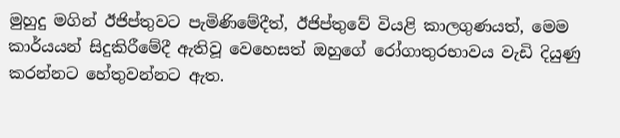මුහුදු මගින් ඊජිප්තුවට පැමිණිමේදීත්, ඊජිප්තුවේ වියළි කාලගුණයත්, මෙම කාර්යයන් සිදුකිරීමේදී ඇතිවූ වෙහෙසත් ඔහුගේ රෝගාතුරභාවය වැඩි දියුණු කරන්නට හේතුවන්නට ඇත.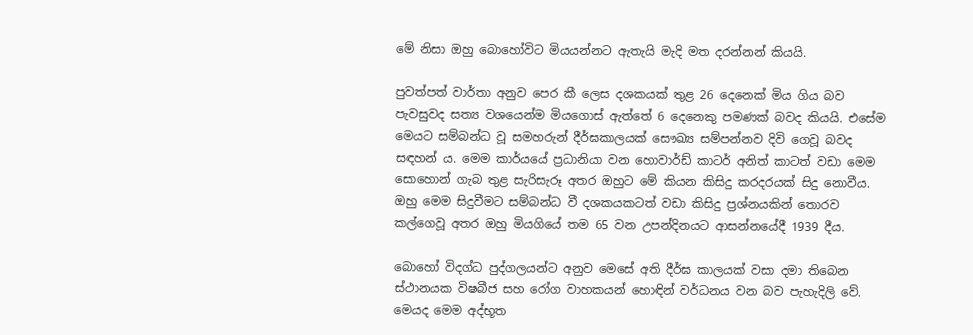මේ නිසා ඔහු බොහෝවිට මියයන්නට ඇතැයි මැදි මත දරන්නන් කියයි.

පුවත්පත් වාර්තා අනුව පෙර කී ලෙස දශකයක්‌ තුළ 26 දෙනෙක්‌ මිය ගිය බව පැවසුවද සත්‍ය වශයෙන්ම මියගොස්‌ ඇත්තේ 6 දෙනෙකු පමණක්‌ බවද කියයි. එසේම මෙයට සම්බන්ධ වූ සමහරුන් දීර්ඝකාලයක්‌ සෞඛ්‍ය සම්පන්නව දිවි ගෙවූ බවද සඳහන් ය. මෙම කාර්යයේ ප්‍රධානියා වන හොවාර්ඩ් කාටර් අනිත් කාටත් වඩා මෙම සොහොන් ගැබ තුළ සැරිසැරූ අතර ඔහුට මේ කියන කිසිදු කරදරයක්‌ සිදු නොවීය. ඔහු මෙම සිදුවීමට සම්බන්ධ වී දශකයකටත් වඩා කිසිදු ප්‍රශ්නයකින් තොරව කල්ගෙවූ අතර ඔහු මියගියේ තම 65 වන උපන්දිනයට ආසන්නයේදී 1939 දීය.

බොහෝ විදග්ධ පුද්ගලයන්ට අනුව මෙසේ අති දීර්ඝ කාලයක්‌ වසා දමා තිබෙන ස්‌ථානයක විෂබීජ සහ රෝග වාහකයන් හොඳින් වර්ධනය වන බව පැහැදිලි වේ. මෙයද මෙම අද්භූත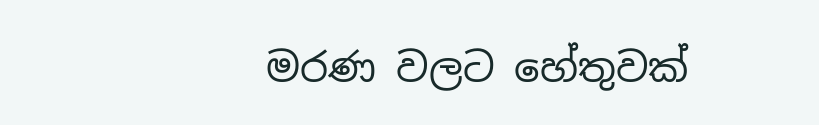මරණ වලට හේතුවක්‌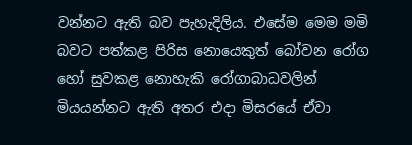වන්නට ඇති බව පැහැදිලිය. එසේම මෙම මමි බවට පත්කළ පිරිස නොයෙකුත් බෝවන රෝග හෝ සුවකළ නොහැකි රෝගාබාධවලින් මියයන්නට ඇති අතර එදා මිසරයේ ඒවා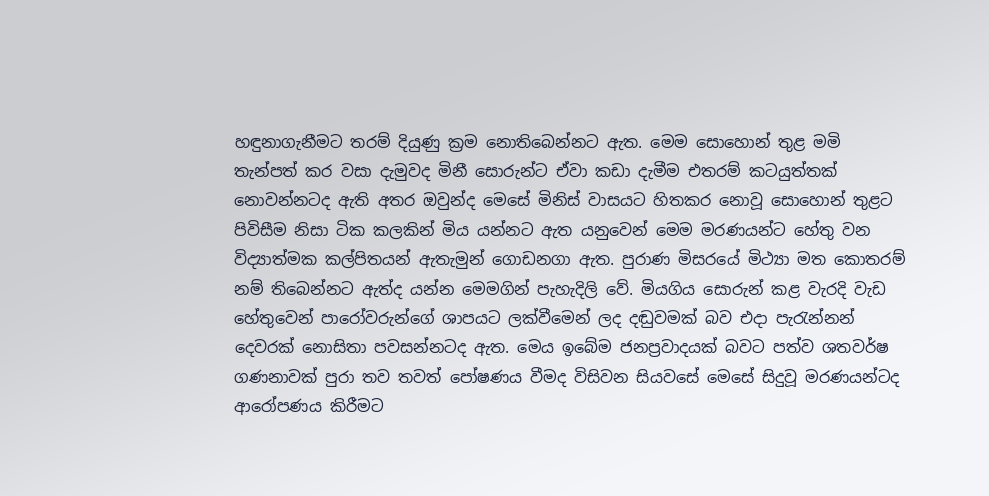හඳුනාගැනීමට තරම් දියුණු ක්‍රම නොතිබෙන්නට ඇත. මෙම සොහොන් තුළ මමි තැන්පත් කර වසා දැමුවද මිනී සොරුන්ට ඒවා කඩා දැමීම එතරම් කටයුත්තක්‌ නොවන්නටද ඇති අතර ඔවුන්ද මෙසේ මිනිස්‌ වාසයට හිතකර නොවූ සොහොන් තුළට පිවිසීම නිසා ටික කලකින් මිය යන්නට ඇත යනුවෙන් මෙම මරණයන්ට හේතු වන විද්‍යාත්මක කල්පිතයන් ඇතැමුන් ගොඩනගා ඇත. පුරාණ මිසරයේ මිථ්‍යා මත කොතරම් නම් තිබෙන්නට ඇත්ද යන්න මෙමගින් පැහැදිලි වේ. මියගිය සොරුන් කළ වැරදි වැඩ හේතුවෙන් පාරෝවරුන්ගේ ශාපයට ලක්‌වීමෙන් ලද දඬුවමක්‌ බව එදා පැරැන්නන් දෙවරක්‌ නොසිතා පවසන්නටද ඇත. මෙය ඉබේම ජනප්‍රවාදයක්‌ බවට පත්ව ශතවර්ෂ ගණනාවක්‌ පුරා තව තවත් පෝෂණය වීමද විසිවන සියවසේ මෙසේ සිදුවූ මරණයන්ටද ආරෝපණය කිරීමට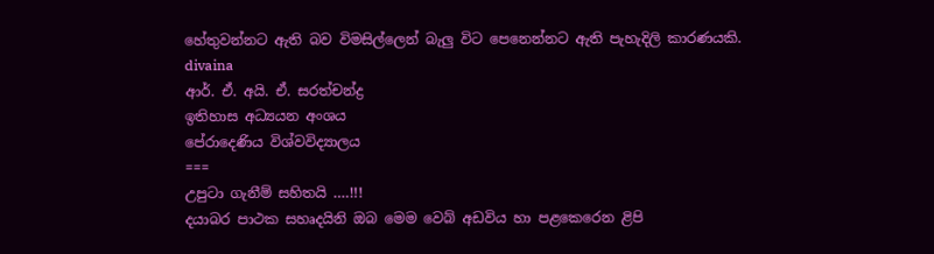හේතුවන්නට ඇති බව විමසිල්ලෙන් බැලු විට පෙනෙන්නට ඇති පැහැදිලි කාරණයකි.
divaina
ආර්. ඒ. අයි. ඒ. සරත්චන්ද්‍ර
ඉතිහාස අධ්‍යයන අංශය
පේරාදෙණිය විශ්වවිද්‍යාලය
===
උපුටා ගැනීම් සහිතයි ....!!!
දයාබර පාථක සහෘදයිනි ඔබ මෙම වෙබ් අඩවිය හා පළකෙරෙන ළිපි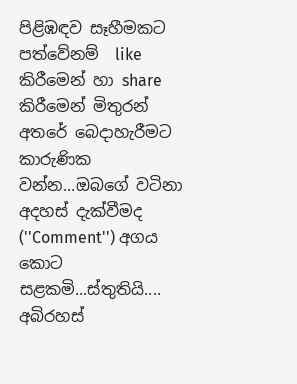පිළිඹඳව සෑහීමකට පත්වේනම්  like කිරීමෙන් හා share කිරීමෙන් මිතුරන් අතරේ බෙදාහැරීමට කාරුණික වන්න...ඔබගේ වටිනා අදහස් දැක්වීමද (''Comment'') අගය කොට සළකමි...ස්තුතියි....
අබිරහස්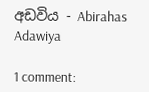අඩවිය - Abirahas Adawiya

1 comment: